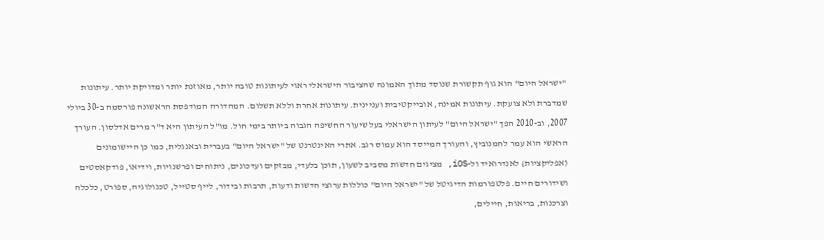"ישראל היום" הוא גוף תקשורת שנוסד מתוך האמונה שהציבור הישראלי ראוי לעיתונות טובה יותר, מאוזנת יותר ומדויקת יותר. עיתונות שמדברת ולא צועקת. עיתונות אמינה, אובייקטיבית ועניינית. עיתונות אחרת וללא תשלום. המהדורה המודפסת הראשונה פורסמה ב-30 ביולי 2007, וב-2010 הפך "ישראל היום" לעיתון הישראלי בעל שיעור החשיפה הגבוה ביותר בימי חול. מו"ל העיתון היא ד"ר מרים אדלסון. העורך הראשי הוא עמר לחמנוביץ, והעורך המייסד הוא עמוס רגב. אתרי האינטרנט של "ישראל היום" בעברית ובאנגלית, כמו כן היישומונים (אפליקציות) לאנדרואיד ול-iOS, מציגים חדשות מסביב לשעון, תוכן בלעדי, מבזקים ועדכונים, ניתוחים ופרשנויות, וידיאו, פודקאסטים ושידורים חיים. פלטפורמות הדיגיטל של "ישראל היום" כוללות ערוצי חדשות ודעות, תרבות ובידור, לייף סטייל, טכנולוגיה, ספורט, כלכלה וצרכנות, בריאות, חיילים,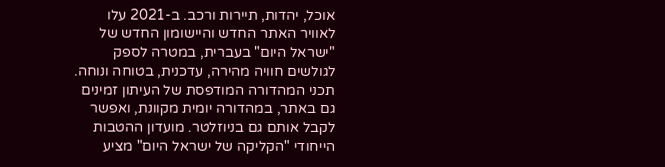אוכל, יהדות, תיירות ורכב. ב-2021 עלו לאוויר האתר החדש והיישומון החדש של "ישראל היום" בעברית, במטרה לספק לגולשים חוויה מהירה, עדכנית, בטוחה ונוחה. תכני המהדורה המודפסת של העיתון זמינים גם באתר, במהדורה יומית מקוונת, ואפשר לקבל אותם גם בניוזלטר. מועדון ההטבות הייחודי "הקליקה של ישראל היום" מציע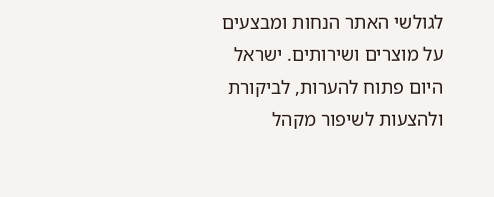לגולשי האתר הנחות ומבצעים על מוצרים ושירותים. ישראל היום פתוח להערות, לביקורת ולהצעות לשיפור מקהל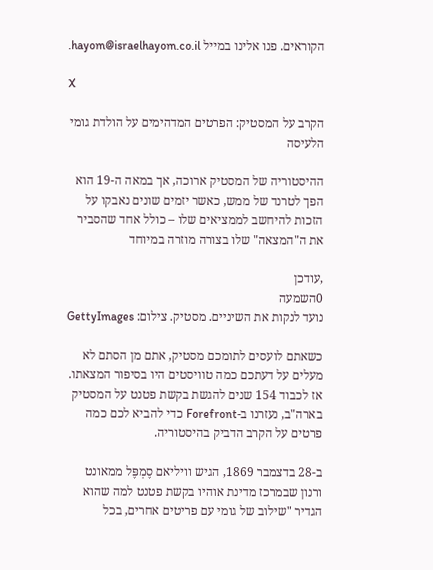הקוראים. פנו אלינו במייל hayom@israelhayom.co.il.

X

הקרב על המסטיק: הפרטים המדהימים על הולדת גומי הלעיסה

ההיסטוריה של המסטיק ארוכה, אך במאה ה-19 הוא הפך לטרנד של ממש, כאשר יזמים שונים נאבקו על הזכות להיחשב לממציאים שלו – כולל אחד שהסביר את ה"המצאה" שלו בצורה מוזרה במיוחד

,עודכן
0השמעה
נועד לנקות את השיניים. מסטיק. צילום: GettyImages

כשאתם לועסים לתומכם מסטיק, אתם מן הסתם לא מעלים על דעתכם כמה טוויסטים היו בסיפור המצאתו. אז לכבוד 154 שנים להגשת בקשת פטנט על המסטיק בארה"ב, נעזרנו ב-Forefront כדי להביא לכם כמה פרטים על הקרב הדביק בהיסטוריה.

ב-28 בדצמבר 1869, הגיש וויליאם סֶמְפֶּל ממאונט ורנון שבמרכז מדינת אוהיו בקשת פטנט למה שהוא הגדיר "שילוב של גומי עם פריטים אחרים, בכל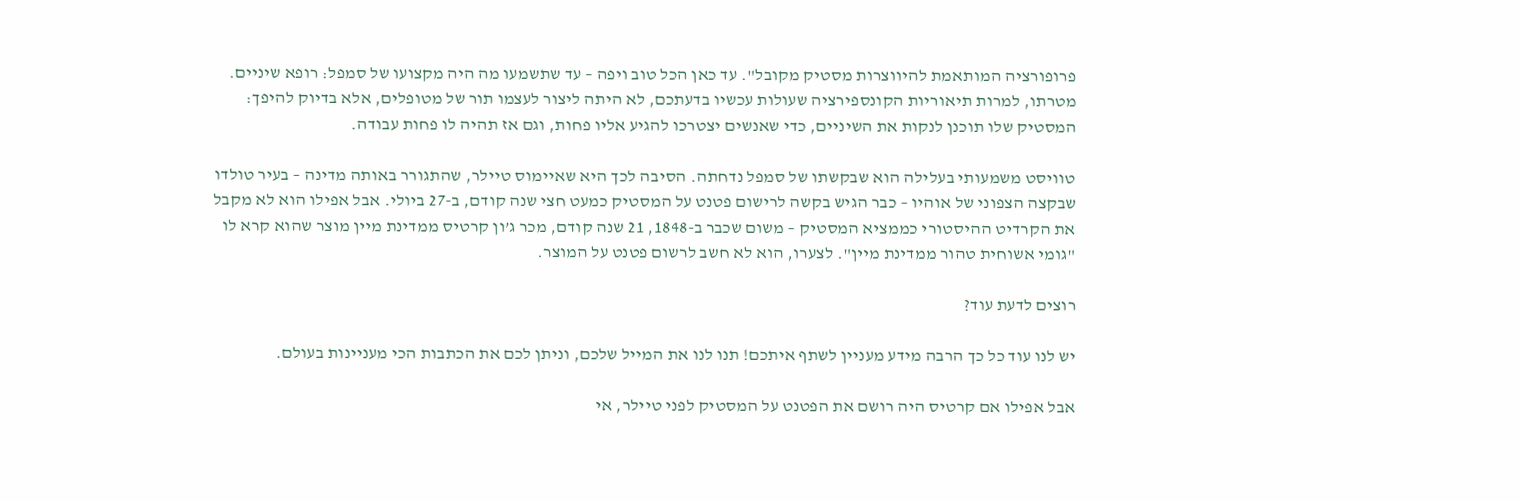פרופורציה המותאמת להיווצרות מסטיק מקובל". עד כאן הכל טוב ויפה – עד שתשמעו מה היה מקצועו של סמפל: רופא שיניים. מטרתו, למרות תיאוריות הקונספירציה שעולות עכשיו בדעתכם, לא היתה ליצור לעצמו תור של מטופלים, אלא בדיוק להיפך: המסטיק שלו תוכנן לנקות את השיניים, כדי שאנשים יצטרכו להגיע אליו פחות, וגם אז תהיה לו פחות עבודה.

טוויסט משמעותי בעלילה הוא שבקשתו של סמפל נדחתה. הסיבה לכך היא שאיימוס טיילר, שהתגורר באותה מדינה – בעיר טולדו שבקצה הצפוני של אוהיו – כבר הגיש בקשה לרישום פטנט על המסטיק כמעט חצי שנה קודם, ב-27 ביולי. אבל אפילו הוא לא מקבל את הקרדיט ההיסטורי כממציא המסטיק – משום שכבר ב-1848, 21 שנה קודם, מכר ג’ון קרטיס ממדינת מיין מוצר שהוא קרא לו "גומי אשוחית טהור ממדינת מיין". לצערו, הוא לא חשב לרשום פטנט על המוצר.

רוצים לדעת עוד?

יש לנו עוד כל כך הרבה מידע מעניין לשתף איתכם! תנו לנו את המייל שלכם, וניתן לכם את הכתבות הכי מעניינות בעולם.

אבל אפילו אם קרטיס היה רושם את הפטנט על המסטיק לפני טיילר, אי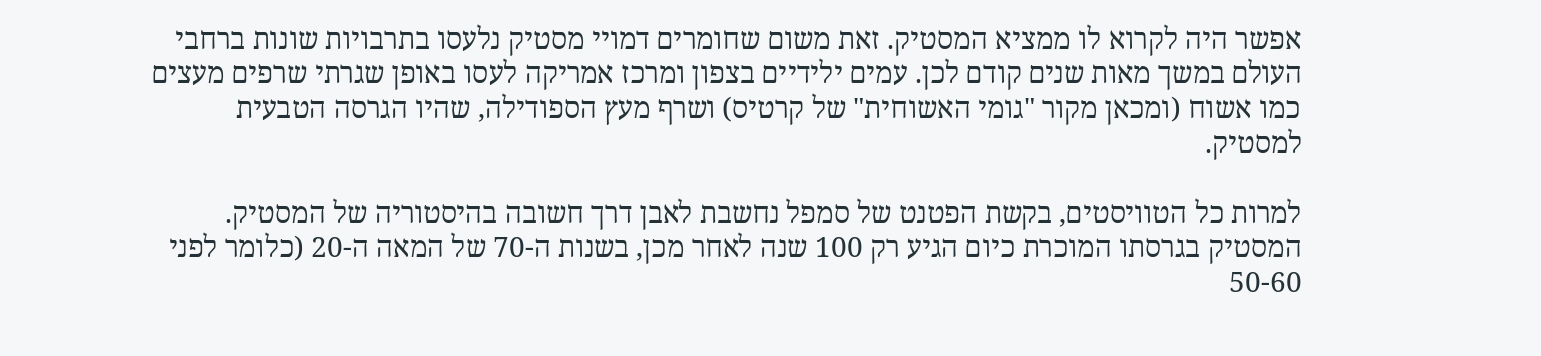אפשר היה לקרוא לו ממציא המסטיק. זאת משום שחומרים דמויי מסטיק נלעסו בתרבויות שונות ברחבי העולם במשך מאות שנים קודם לכן. עמים ילידיים בצפון ומרכז אמריקה לעסו באופן שגרתי שרפים מעצים כמו אשוח (ומכאן מקור "גומי האשוחית" של קרטיס) ושרף מעץ הספודילה, שהיו הגרסה הטבעית למסטיק.

למרות כל הטוויסטים, בקשת הפטנט של סמפל נחשבת לאבן דרך חשובה בהיסטוריה של המסטיק. המסטיק בגרסתו המוכרת כיום הגיע רק 100 שנה לאחר מכן, בשנות ה-70 של המאה ה-20 (כלומר לפני 50-60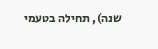שנה), תחילה בטעמי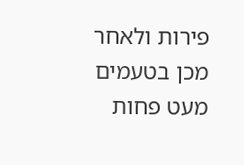פירות ולאחר מכן בטעמים מעט פחות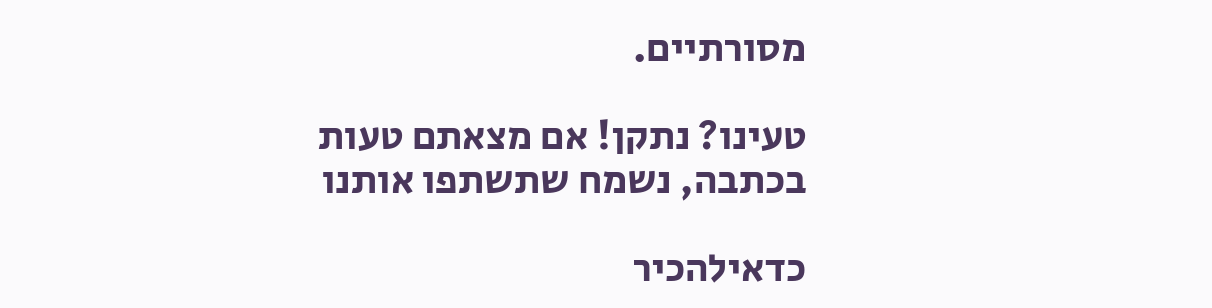מסורתיים.

טעינו? נתקן! אם מצאתם טעות בכתבה, נשמח שתשתפו אותנו

כדאילהכיר